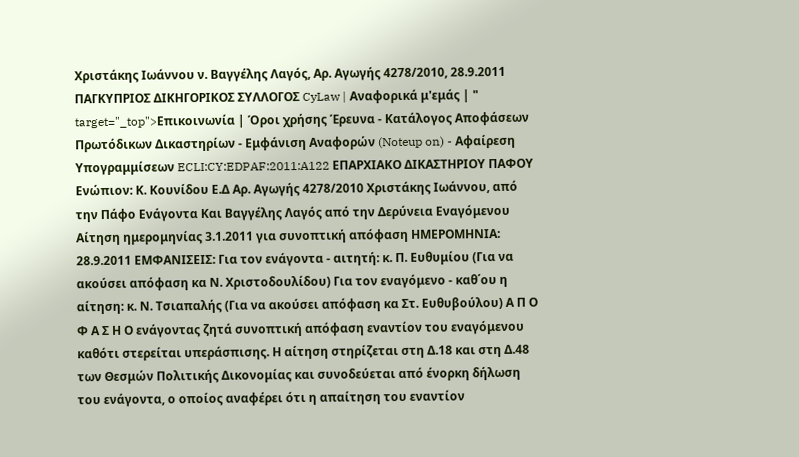Χριστάκης Ιωάννου ν. Βαγγέλης Λαγός, Αρ. Αγωγής 4278/2010, 28.9.2011 ΠΑΓΚΥΠΡΙΟΣ ΔΙΚΗΓΟΡΙΚΟΣ ΣΥΛΛΟΓΟΣ CyLaw | Αναφορικά μ'εμάς | " target="_top">Επικοινωνία | Όροι χρήσης Έρευνα - Κατάλογος Αποφάσεων Πρωτόδικων Δικαστηρίων - Εμφάνιση Αναφορών (Noteup on) - Αφαίρεση Υπογραμμίσεων ECLI:CY:EDPAF:2011:A122 ΕΠΑΡΧΙΑΚΟ ΔΙΚΑΣΤΗΡΙΟY ΠΑΦΟΥ Ενώπιον: Κ. Κουνίδου Ε.Δ Αρ. Αγωγής 4278/2010 Χριστάκης Ιωάννου, από την Πάφο Ενάγοντα Και Βαγγέλης Λαγός από την Δερύνεια Εναγόμενου Αίτηση ημερομηνίας 3.1.2011 για συνοπτική απόφαση ΗΜΕΡΟΜΗΝΙΑ: 28.9.2011 ΕΜΦΑΝΙΣΕΙΣ: Για τον ενάγοντα - αιτητή: κ. Π. Ευθυμίου (Για να ακούσει απόφαση κα Ν. Χριστοδουλίδου) Για τον εναγόμενο - καθ΄ου η αίτηση: κ. Ν. Τσιαπαλής (Για να ακούσει απόφαση κα Στ. Ευθυβούλου) Α Π Ο Φ Α Σ Η Ο ενάγοντας ζητά συνοπτική απόφαση εναντίον του εναγόμενου καθότι στερείται υπεράσπισης. Η αίτηση στηρίζεται στη Δ.18 και στη Δ.48 των Θεσμών Πολιτικής Δικονομίας και συνοδεύεται από ένορκη δήλωση του ενάγοντα, ο οποίος αναφέρει ότι η απαίτηση του εναντίον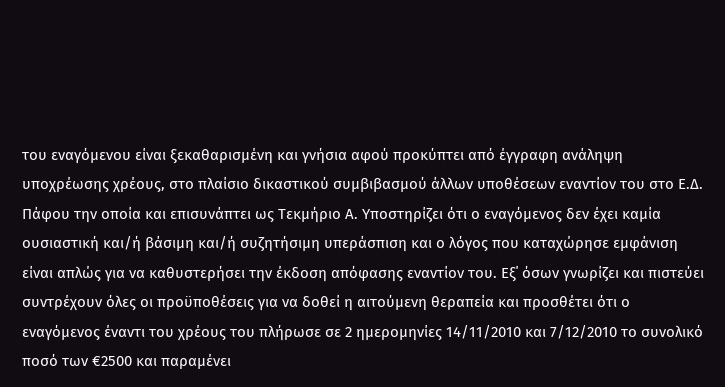του εναγόμενου είναι ξεκαθαρισμένη και γνήσια αφού προκύπτει από έγγραφη ανάληψη υποχρέωσης χρέους, στο πλαίσιο δικαστικού συμβιβασμού άλλων υποθέσεων εναντίον του στο Ε.Δ. Πάφου την οποία και επισυνάπτει ως Τεκμήριο Α. Υποστηρίζει ότι ο εναγόμενος δεν έχει καμία ουσιαστική και/ή βάσιμη και/ή συζητήσιμη υπεράσπιση και ο λόγος που καταχώρησε εμφάνιση είναι απλώς για να καθυστερήσει την έκδοση απόφασης εναντίον του. Εξ΄ όσων γνωρίζει και πιστεύει συντρέχουν όλες οι προϋποθέσεις για να δοθεί η αιτούμενη θεραπεία και προσθέτει ότι ο εναγόμενος έναντι του χρέους του πλήρωσε σε 2 ημερομηνίες 14/11/2010 και 7/12/2010 το συνολικό ποσό των €2500 και παραμένει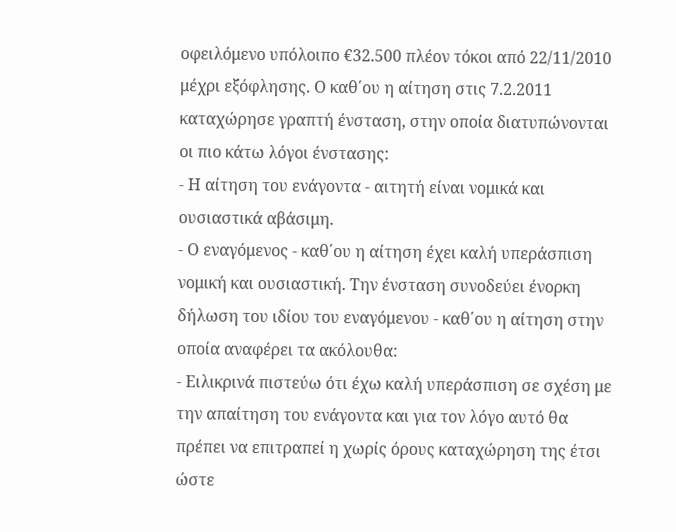οφειλόμενο υπόλοιπο €32.500 πλέον τόκοι από 22/11/2010 μέχρι εξόφλησης. Ο καθ΄ου η αίτηση στις 7.2.2011 καταχώρησε γραπτή ένσταση, στην οποία διατυπώνονται οι πιο κάτω λόγοι ένστασης:
- Η αίτηση του ενάγοντα - αιτητή είναι νομικά και ουσιαστικά αβάσιμη.
- Ο εναγόμενος - καθ΄ου η αίτηση έχει καλή υπεράσπιση νομική και ουσιαστική. Την ένσταση συνοδεύει ένορκη δήλωση του ιδίου του εναγόμενου - καθ΄ου η αίτηση στην οποία αναφέρει τα ακόλουθα:
- Ειλικρινά πιστεύω ότι έχω καλή υπεράσπιση σε σχέση με την απαίτηση του ενάγοντα και για τον λόγο αυτό θα πρέπει να επιτραπεί η χωρίς όρους καταχώρηση της έτσι ώστε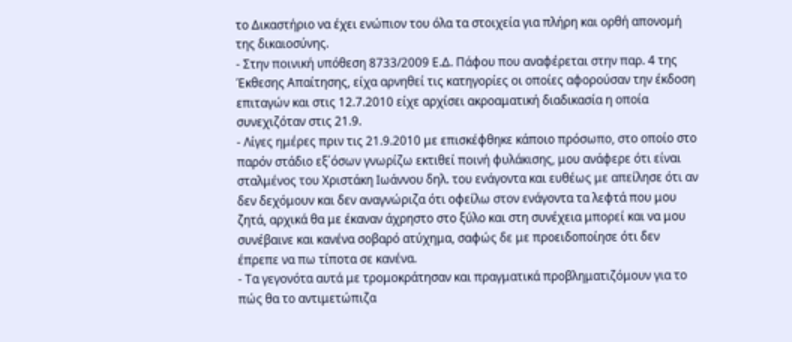το Δικαστήριο να έχει ενώπιον του όλα τα στοιχεία για πλήρη και ορθή απονομή της δικαιοσύνης.
- Στην ποινική υπόθεση 8733/2009 Ε.Δ. Πάφου που αναφέρεται στην παρ. 4 της Έκθεσης Απαίτησης, είχα αρνηθεί τις κατηγορίες οι οποίες αφορούσαν την έκδοση επιταγών και στις 12.7.2010 είχε αρχίσει ακροαματική διαδικασία η οποία συνεχιζόταν στις 21.9.
- Λίγες ημέρες πριν τις 21.9.2010 με επισκέφθηκε κάποιο πρόσωπο, στο οποίο στο παρόν στάδιο εξ΄όσων γνωρίζω εκτιθεί ποινή φυλάκισης, μου ανάφερε ότι είναι σταλμένος του Χριστάκη Ιωάννου δηλ. του ενάγοντα και ευθέως με απείλησε ότι αν δεν δεχόμουν και δεν αναγνώριζα ότι οφείλω στον ενάγοντα τα λεφτά που μου ζητά, αρχικά θα με έκαναν άχρηστο στο ξύλο και στη συνέχεια μπορεί και να μου συνέβαινε και κανένα σοβαρό ατύχημα, σαφώς δε με προειδοποίησε ότι δεν έπρεπε να πω τίποτα σε κανένα.
- Τα γεγονότα αυτά με τρομοκράτησαν και πραγματικά προβληματιζόμουν για το πώς θα το αντιμετώπιζα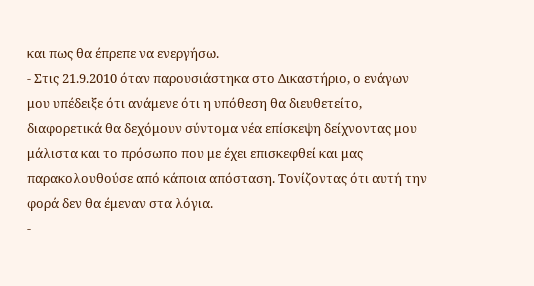και πως θα έπρεπε να ενεργήσω.
- Στις 21.9.2010 όταν παρουσιάστηκα στο Δικαστήριο, ο ενάγων μου υπέδειξε ότι ανάμενε ότι η υπόθεση θα διευθετείτο, διαφορετικά θα δεχόμουν σύντομα νέα επίσκεψη δείχνοντας μου μάλιστα και το πρόσωπο που με έχει επισκεφθεί και μας παρακολουθούσε από κάποια απόσταση. Τονίζοντας ότι αυτή την φορά δεν θα έμεναν στα λόγια.
-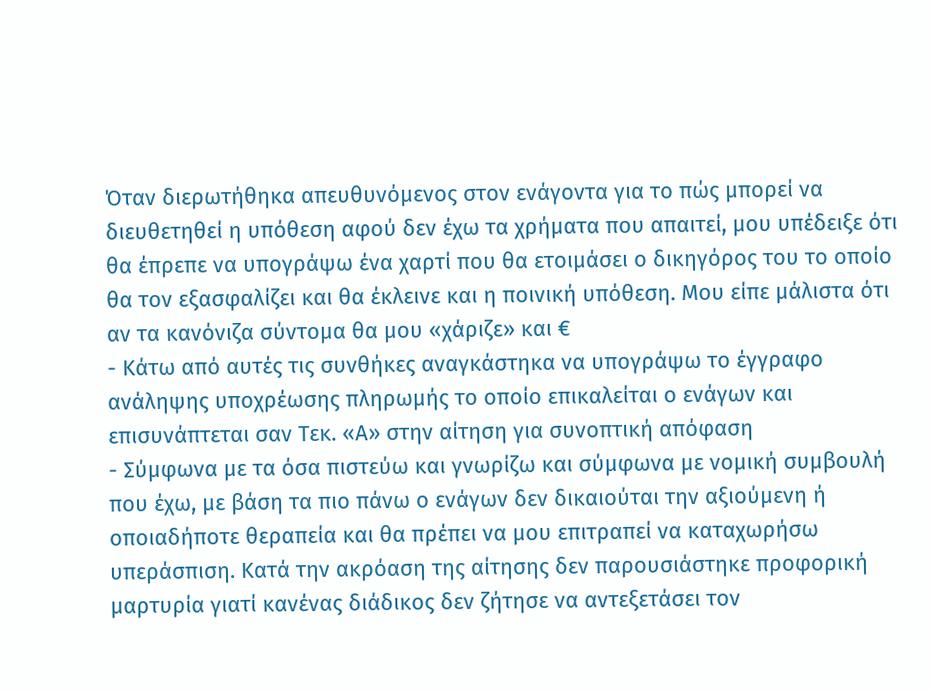Όταν διερωτήθηκα απευθυνόμενος στον ενάγοντα για το πώς μπορεί να διευθετηθεί η υπόθεση αφού δεν έχω τα χρήματα που απαιτεί, μου υπέδειξε ότι θα έπρεπε να υπογράψω ένα χαρτί που θα ετοιμάσει ο δικηγόρος του το οποίο θα τον εξασφαλίζει και θα έκλεινε και η ποινική υπόθεση. Μου είπε μάλιστα ότι αν τα κανόνιζα σύντομα θα μου «χάριζε» και €
- Κάτω από αυτές τις συνθήκες αναγκάστηκα να υπογράψω το έγγραφο ανάληψης υποχρέωσης πληρωμής το οποίο επικαλείται ο ενάγων και επισυνάπτεται σαν Τεκ. «Α» στην αίτηση για συνοπτική απόφαση
- Σύμφωνα με τα όσα πιστεύω και γνωρίζω και σύμφωνα με νομική συμβουλή που έχω, με βάση τα πιο πάνω ο ενάγων δεν δικαιούται την αξιούμενη ή οποιαδήποτε θεραπεία και θα πρέπει να μου επιτραπεί να καταχωρήσω υπεράσπιση. Κατά την ακρόαση της αίτησης δεν παρουσιάστηκε προφορική μαρτυρία γιατί κανένας διάδικος δεν ζήτησε να αντεξετάσει τον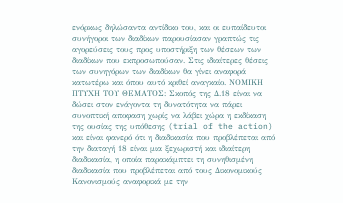ενόρκως δηλώσαντα αντίδικο του, και οι ευπαίδευτοι συνήγοροι των διαδίκων παρουσίασαν γραπτώς τις αγορεύσεις τους προς υποστήριξη των θέσεων των διαδίκων που εκπροσωπούσαν. Στις ιδιαίτερες θέσεις των συνηγόρων των διαδίκων θα γίνει αναφορά κατωτέρω και όπου αυτό κριθεί αναγκαίο. ΝΟΜΙΚΗ ΠΤΥΧΗ ΤΟΥ ΘΕΜΑΤΟΣ: Σκοπός της Δ.18 είναι να δώσει στον ενάγοντα τη δυνατότητα να πάρει συνοπτική αποφαση χωρίς να λάβει χώρα η εκδίκαση της ουσίας της υπόθεσης (trial of the action) και είναι φανερό ότι η διαδικασία που προβλέπεται από την διαταγή 18 είναι μια ξεχωριστή και ιδιαίτερη διαδικασία, η οποία παρακάμπτει τη συνηθισμένη διαδικασία που προβλέπεται από τους Δικονομικούς Κανονισμούς αναφορικά με την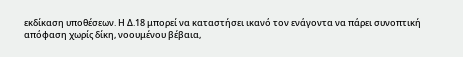εκδίκαση υποθέσεων. Η Δ.18 μπορεί να καταστήσει ικανό τον ενάγοντα να πάρει συνοπτική απόφαση χωρίς δίκη, νοουμένου βέβαια,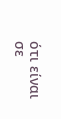ότι είναι σε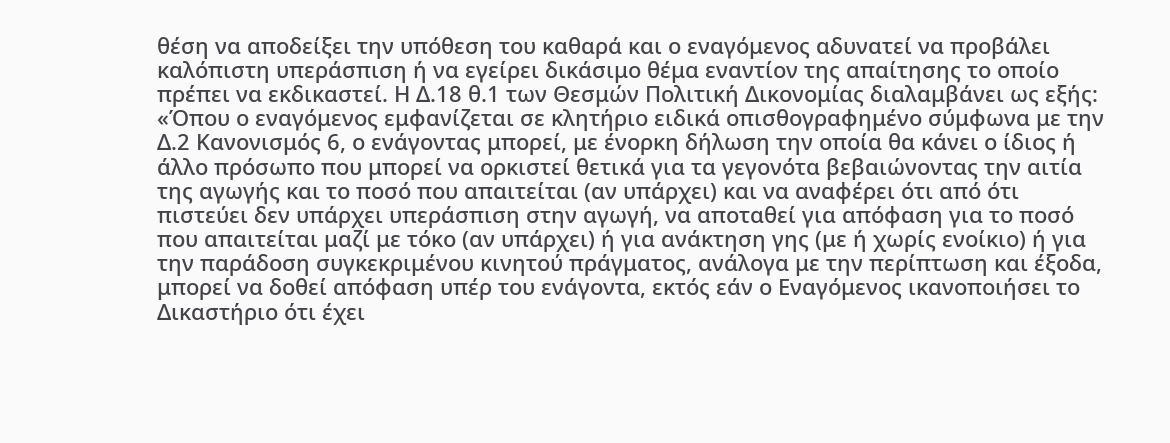θέση να αποδείξει την υπόθεση του καθαρά και ο εναγόμενος αδυνατεί να προβάλει καλόπιστη υπεράσπιση ή να εγείρει δικάσιμο θέμα εναντίον της απαίτησης το οποίο πρέπει να εκδικαστεί. Η Δ.18 θ.1 των Θεσμών Πολιτική Δικονομίας διαλαμβάνει ως εξής: «Όπου ο εναγόμενος εμφανίζεται σε κλητήριο ειδικά οπισθογραφημένο σύμφωνα με την Δ.2 Κανονισμός 6, ο ενάγοντας μπορεί, με ένορκη δήλωση την οποία θα κάνει ο ίδιος ή άλλο πρόσωπο που μπορεί να ορκιστεί θετικά για τα γεγονότα βεβαιώνοντας την αιτία της αγωγής και το ποσό που απαιτείται (αν υπάρχει) και να αναφέρει ότι από ότι πιστεύει δεν υπάρχει υπεράσπιση στην αγωγή, να αποταθεί για απόφαση για το ποσό που απαιτείται μαζί με τόκο (αν υπάρχει) ή για ανάκτηση γης (με ή χωρίς ενοίκιο) ή για την παράδοση συγκεκριμένου κινητού πράγματος, ανάλογα με την περίπτωση και έξοδα, μπορεί να δοθεί απόφαση υπέρ του ενάγοντα, εκτός εάν ο Εναγόμενος ικανοποιήσει το Δικαστήριο ότι έχει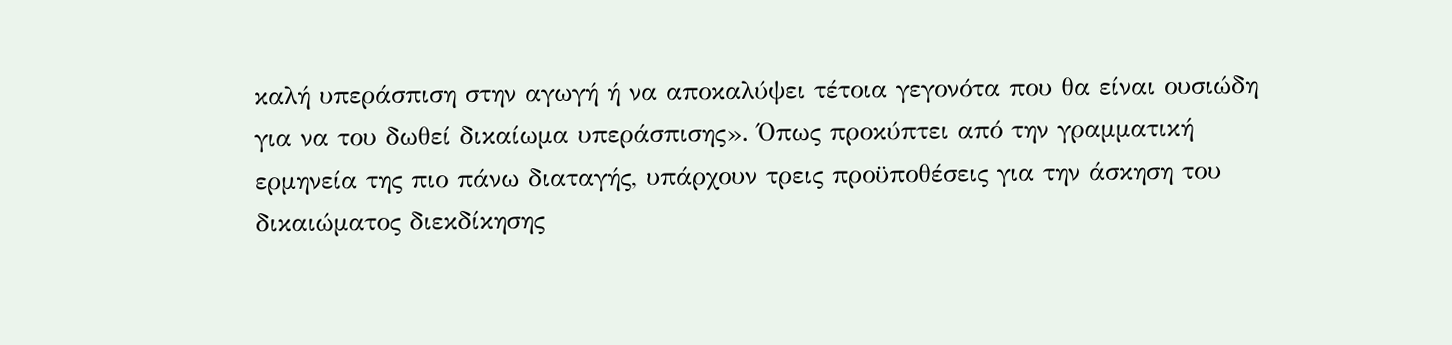καλή υπεράσπιση στην αγωγή ή να αποκαλύψει τέτοια γεγονότα που θα είναι ουσιώδη για να του δωθεί δικαίωμα υπεράσπισης». Όπως προκύπτει από την γραμματική ερμηνεία της πιο πάνω διαταγής, υπάρχουν τρεις προϋποθέσεις για την άσκηση του δικαιώματος διεκδίκησης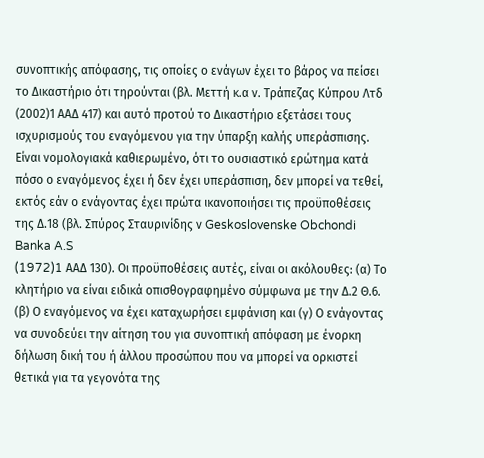συνοπτικής απόφασης, τις οποίες ο ενάγων έχει το βάρος να πείσει το Δικαστήριο ότι τηρούνται (βλ. Μεττή κ.α ν. Τράπεζας Κύπρου Λτδ
(2002)1 ΑΑΔ 417) και αυτό προτού το Δικαστήριο εξετάσει τους ισχυρισμούς του εναγόμενου για την ύπαρξη καλής υπεράσπισης. Είναι νομολογιακά καθιερωμένο, ότι το ουσιαστικό ερώτημα κατά πόσο ο εναγόμενος έχει ή δεν έχει υπεράσπιση, δεν μπορεί να τεθεί, εκτός εάν ο ενάγοντας έχει πρώτα ικανοποιήσει τις προϋποθέσεις της Δ.18 (βλ. Σπύρος Σταυρινίδης ν Geskoslovenske Obchondi Banka A.S
(1972)1 AAΔ 130). Οι προϋποθέσεις αυτές, είναι οι ακόλουθες: (α) Το κλητήριο να είναι ειδικά οπισθογραφημένο σύμφωνα με την Δ.2 Θ.6. (β) Ο εναγόμενος να έχει καταχωρήσει εμφάνιση και (γ) Ο ενάγοντας να συνοδεύει την αίτηση του για συνοπτική απόφαση με ένορκη δήλωση δική του ή άλλου προσώπου που να μπορεί να ορκιστεί θετικά για τα γεγονότα της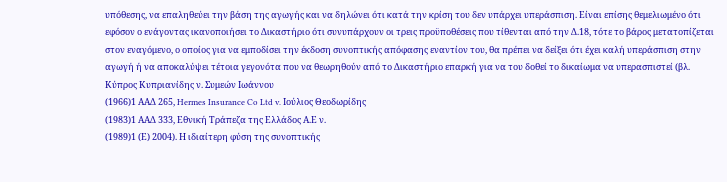υπόθεσης, να επαληθεύει την βάση της αγωγής και να δηλώνει ότι κατά την κρίση του δεν υπάρχει υπεράσπιση. Είναι επίσης θεμελιωμένο ότι εφόσον ο ενάγοντας ικανοποιήσει το Δικαστήριο ότι συνυπάρχουν οι τρεις προϋποθέσεις που τίθενται από την Δ.18, τότε το βάρος μετατοπίζεται στον εναγόμενο, ο οποίος για να εμποδίσει την έκδοση συνοπτικής απόφασης εναντίον του, θα πρέπει να δείξει ότι έχει καλή υπεράσπιση στην αγωγή ή να αποκαλύψει τέτοια γεγονότα που να θεωρηθούν από το Δικαστήριο επαρκή για να του δοθεί το δικαίωμα να υπερασπιστεί (βλ. Κύπρος Κυπριανίδης ν. Συμεών Ιωάννου
(1966)1 ΑΑΔ 265, Hermes Insurance Co Ltd v. Ιούλιος Θεοδωρίδης
(1983)1 ΑΑΔ 333, Εθνική Τράπεζα της Ελλάδος Α.Ε ν.
(1989)1 (Ε) 2004). Η ιδιαίτερη φύση της συνοπτικής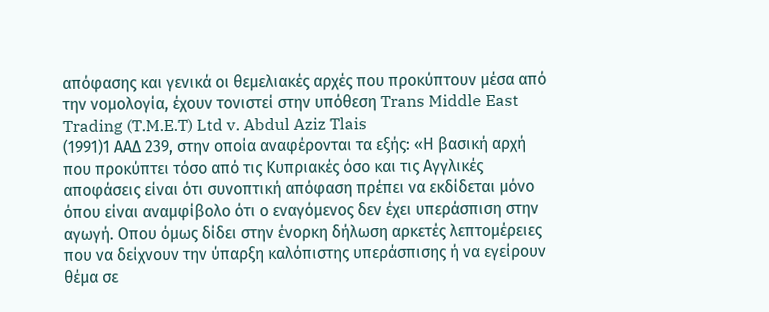απόφασης και γενικά οι θεμελιακές αρχές που προκύπτουν μέσα από την νομολογία, έχουν τονιστεί στην υπόθεση Trans Middle East Trading (T.M.E.T) Ltd v. Abdul Aziz Tlais
(1991)1 ΑΑΔ 239, στην οποία αναφέρονται τα εξής: «Η βασική αρχή που προκύπτει τόσο από τις Κυπριακές όσο και τις Αγγλικές αποφάσεις είναι ότι συνοπτική απόφαση πρέπει να εκδίδεται μόνο όπου είναι αναμφίβολο ότι ο εναγόμενος δεν έχει υπεράσπιση στην αγωγή. Οπου όμως δίδει στην ένορκη δήλωση αρκετές λεπτομέρειες που να δείχνουν την ύπαρξη καλόπιστης υπεράσπισης ή να εγείρουν θέμα σε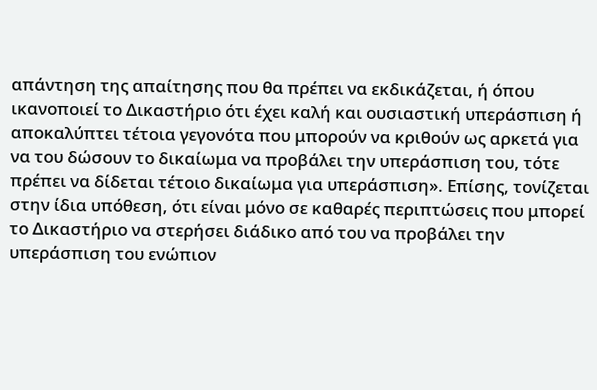απάντηση της απαίτησης που θα πρέπει να εκδικάζεται, ή όπου ικανοποιεί το Δικαστήριο ότι έχει καλή και ουσιαστική υπεράσπιση ή αποκαλύπτει τέτοια γεγονότα που μπορούν να κριθούν ως αρκετά για να του δώσουν το δικαίωμα να προβάλει την υπεράσπιση του, τότε πρέπει να δίδεται τέτοιο δικαίωμα για υπεράσπιση». Επίσης, τονίζεται στην ίδια υπόθεση, ότι είναι μόνο σε καθαρές περιπτώσεις που μπορεί το Δικαστήριο να στερήσει διάδικο από του να προβάλει την υπεράσπιση του ενώπιον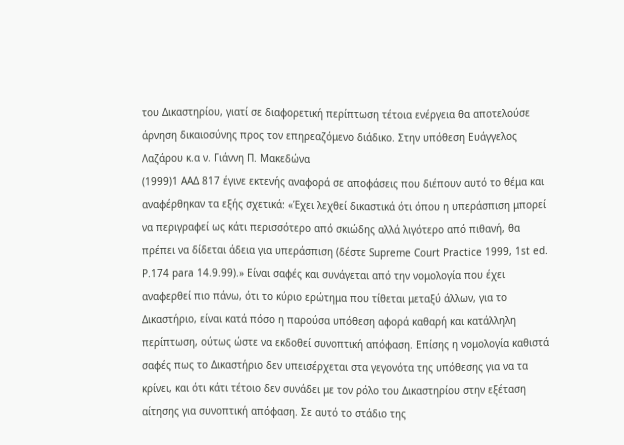του Δικαστηρίου, γιατί σε διαφορετική περίπτωση τέτοια ενέργεια θα αποτελούσε άρνηση δικαιοσύνης προς τον επηρεαζόμενο διάδικο. Στην υπόθεση Ευάγγελος Λαζάρου κ.α ν. Γιάννη Π. Μακεδώνα
(1999)1 ΑΑΔ 817 έγινε εκτενής αναφορά σε αποφάσεις που διέπουν αυτό το θέμα και αναφέρθηκαν τα εξής σχετικά: «Έχει λεχθεί δικαστικά ότι όπου η υπεράσπιση μπορεί να περιγραφεί ως κάτι περισσότερο από σκιώδης αλλά λιγότερο από πιθανή, θα πρέπει να δίδεται άδεια για υπεράσπιση (δέστε Supreme Court Practice 1999, 1st ed. P.174 para 14.9.99).» Είναι σαφές και συνάγεται από την νομολογία που έχει αναφερθεί πιο πάνω, ότι το κύριο ερώτημα που τίθεται μεταξύ άλλων, για το Δικαστήριο, είναι κατά πόσο η παρούσα υπόθεση αφορά καθαρή και κατάλληλη περίπτωση, ούτως ώστε να εκδοθεί συνοπτική απόφαση. Επίσης η νομολογία καθιστά σαφές πως το Δικαστήριο δεν υπεισέρχεται στα γεγονότα της υπόθεσης για να τα κρίνει, και ότι κάτι τέτοιο δεν συνάδει με τον ρόλο του Δικαστηρίου στην εξέταση αίτησης για συνοπτική απόφαση. Σε αυτό το στάδιο της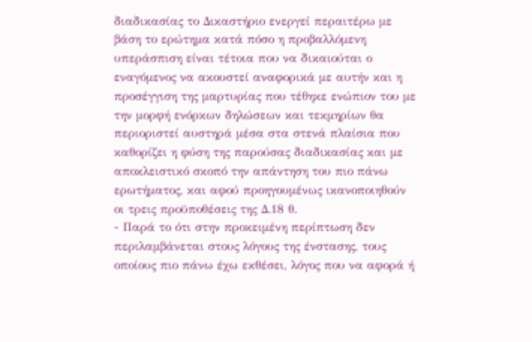διαδικασίας το Δικαστήριο ενεργεί περαιτέρω με βάση το ερώτημα κατά πόσο η προβαλλόμενη υπεράσπιση είναι τέτοια που να δικαιούται ο εναγόμενος να ακουστεί αναφορικά με αυτήν και η προσέγγιση της μαρτυρίας που τέθηκε ενώπιον του με την μορφή ενόρκων δηλώσεων και τεκμηρίων θα περιοριστεί αυστηρά μέσα στα στενά πλαίσια που καθορίζει η φύση της παρούσας διαδικασίας και με αποκλειστικό σκοπό την απάντηση του πιο πάνω ερωτήματος, και αφού προηγουμένως ικανοποιηθούν οι τρεις προϋποθέσεις της Δ.18 θ.
- Παρά το ότι στην προκειμένη περίπτωση δεν περιλαμβάνεται στους λόγους της ένστασης, τους οποίους πιο πάνω έχω εκθέσει, λόγος που να αφορά ή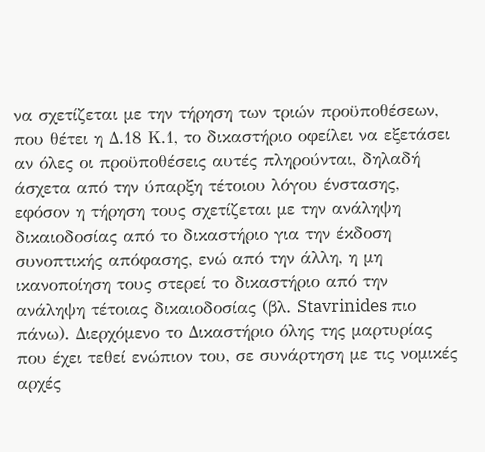να σχετίζεται με την τήρηση των τριών προϋποθέσεων, που θέτει η Δ.18 Κ.1, το δικαστήριο οφείλει να εξετάσει αν όλες οι προϋποθέσεις αυτές πληρούνται, δηλαδή άσχετα από την ύπαρξη τέτοιου λόγου ένστασης, εφόσον η τήρηση τους σχετίζεται με την ανάληψη δικαιοδοσίας από το δικαστήριο για την έκδοση συνοπτικής απόφασης, ενώ από την άλλη, η μη ικανοποίηση τους στερεί το δικαστήριο από την ανάληψη τέτοιας δικαιοδοσίας (βλ. Stavrinides πιο πάνω). Διερχόμενο το Δικαστήριο όλης της μαρτυρίας που έχει τεθεί ενώπιον του, σε συνάρτηση με τις νομικές αρχές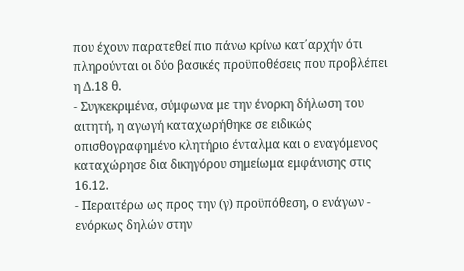που έχουν παρατεθεί πιο πάνω κρίνω κατ΄αρχήν ότι πληρούνται οι δύο βασικές προϋποθέσεις που προβλέπει η Δ.18 θ.
- Συγκεκριμένα, σύμφωνα με την ένορκη δήλωση του αιτητή, η αγωγή καταχωρήθηκε σε ειδικώς οπισθογραφημένο κλητήριο ένταλμα και ο εναγόμενος καταχώρησε δια δικηγόρου σημείωμα εμφάνισης στις 16.12.
- Περαιτέρω ως προς την (γ) προϋπόθεση, ο ενάγων - ενόρκως δηλών στην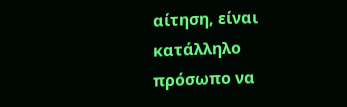αίτηση, είναι κατάλληλο πρόσωπο να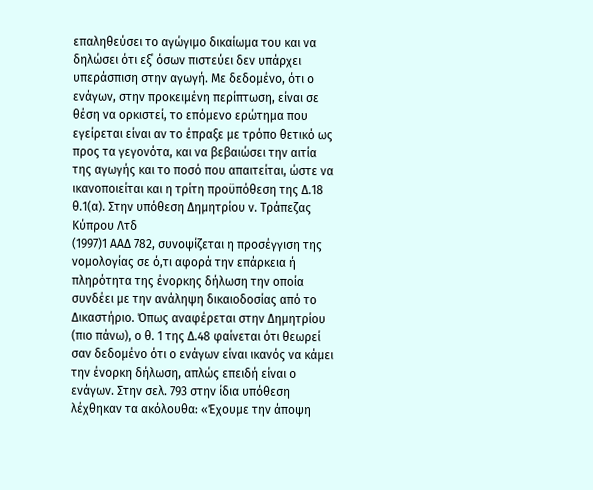επαληθεύσει το αγώγιμο δικαίωμα του και να δηλώσει ότι εξ΄ όσων πιστεύει δεν υπάρχει υπεράσπιση στην αγωγή. Με δεδομένο, ότι ο ενάγων, στην προκειμένη περίπτωση, είναι σε θέση να ορκιστεί, το επόμενο ερώτημα που εγείρεται είναι αν το έπραξε με τρόπο θετικό ως προς τα γεγονότα, και να βεβαιώσει την αιτία της αγωγής και το ποσό που απαιτείται, ώστε να ικανοποιείται και η τρίτη προϋπόθεση της Δ.18 θ.1(α). Στην υπόθεση Δημητρίου ν. Τράπεζας Κύπρου Λτδ
(1997)1 ΑΑΔ 782, συνοψίζεται η προσέγγιση της νομολογίας σε ό,τι αφορά την επάρκεια ή πληρότητα της ένορκης δήλωση την οποία συνδέει με την ανάληψη δικαιοδοσίας από το Δικαστήριο. Όπως αναφέρεται στην Δημητρίου (πιο πάνω), ο θ. 1 της Δ.48 φαίνεται ότι θεωρεί σαν δεδομένο ότι ο ενάγων είναι ικανός να κάμει την ένορκη δήλωση, απλώς επειδή είναι ο ενάγων. Στην σελ. 793 στην ίδια υπόθεση λέχθηκαν τα ακόλουθα: «Έχουμε την άποψη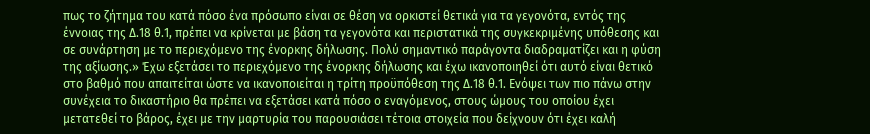πως το ζήτημα του κατά πόσο ένα πρόσωπο είναι σε θέση να ορκιστεί θετικά για τα γεγονότα, εντός της έννοιας της Δ.18 θ.1, πρέπει να κρίνεται με βάση τα γεγονότα και περιστατικά της συγκεκριμένης υπόθεσης και σε συνάρτηση με το περιεχόμενο της ένορκης δήλωσης. Πολύ σημαντικό παράγοντα διαδραματίζει και η φύση της αξίωσης.» Έχω εξετάσει το περιεχόμενο της ένορκης δήλωσης και έχω ικανοποιηθεί ότι αυτό είναι θετικό στο βαθμό που απαιτείται ώστε να ικανοποιείται η τρίτη προϋπόθεση της Δ.18 θ.1. Ενόψει των πιο πάνω στην συνέχεια το δικαστήριο θα πρέπει να εξετάσει κατά πόσο ο εναγόμενος, στους ώμους του οποίου έχει μετατεθεί το βάρος, έχει με την μαρτυρία του παρουσιάσει τέτοια στοιχεία που δείχνουν ότι έχει καλή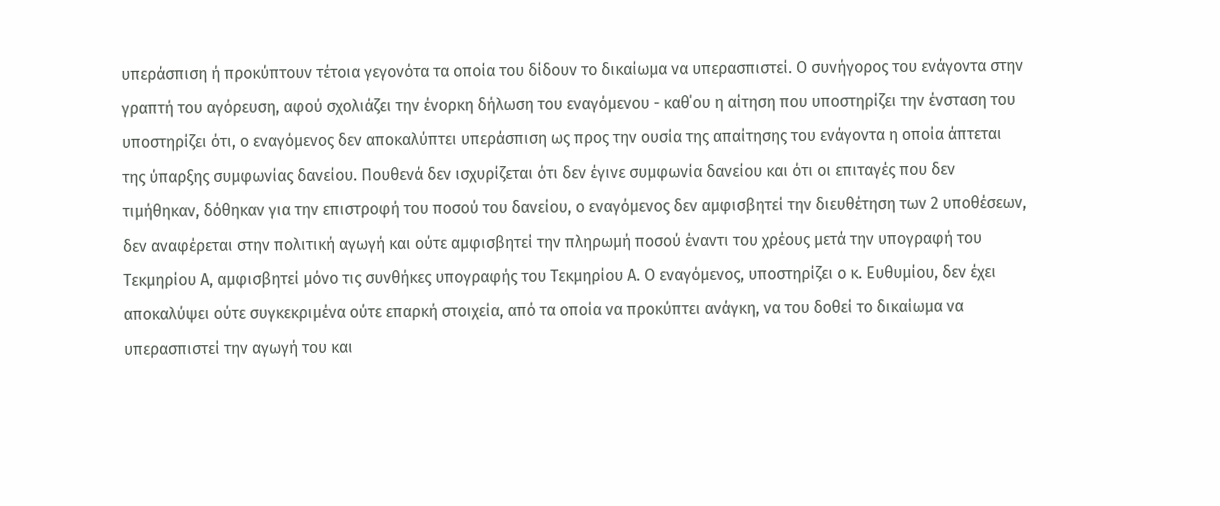υπεράσπιση ή προκύπτουν τέτοια γεγονότα τα οποία του δίδουν το δικαίωμα να υπερασπιστεί. Ο συνήγορος του ενάγοντα στην γραπτή του αγόρευση, αφού σχολιάζει την ένορκη δήλωση του εναγόμενου - καθ΄ου η αίτηση που υποστηρίζει την ένσταση του υποστηρίζει ότι, ο εναγόμενος δεν αποκαλύπτει υπεράσπιση ως προς την ουσία της απαίτησης του ενάγοντα η οποία άπτεται της ύπαρξης συμφωνίας δανείου. Πουθενά δεν ισχυρίζεται ότι δεν έγινε συμφωνία δανείου και ότι οι επιταγές που δεν τιμήθηκαν, δόθηκαν για την επιστροφή του ποσού του δανείου, ο εναγόμενος δεν αμφισβητεί την διευθέτηση των 2 υποθέσεων, δεν αναφέρεται στην πολιτική αγωγή και ούτε αμφισβητεί την πληρωμή ποσού έναντι του χρέους μετά την υπογραφή του Τεκμηρίου Α, αμφισβητεί μόνο τις συνθήκες υπογραφής του Τεκμηρίου Α. Ο εναγόμενος, υποστηρίζει ο κ. Ευθυμίου, δεν έχει αποκαλύψει ούτε συγκεκριμένα ούτε επαρκή στοιχεία, από τα οποία να προκύπτει ανάγκη, να του δοθεί το δικαίωμα να υπερασπιστεί την αγωγή του και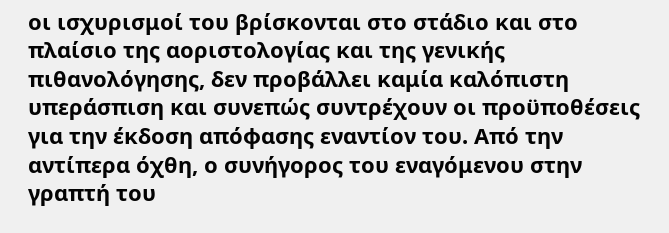οι ισχυρισμοί του βρίσκονται στο στάδιο και στο πλαίσιο της αοριστολογίας και της γενικής πιθανολόγησης, δεν προβάλλει καμία καλόπιστη υπεράσπιση και συνεπώς συντρέχουν οι προϋποθέσεις για την έκδοση απόφασης εναντίον του. Από την αντίπερα όχθη, ο συνήγορος του εναγόμενου στην γραπτή του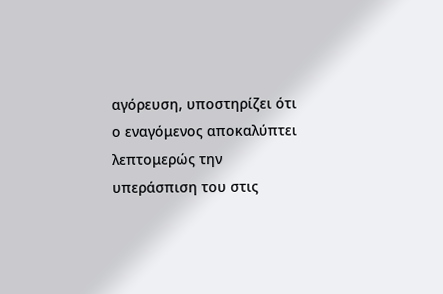αγόρευση, υποστηρίζει ότι ο εναγόμενος αποκαλύπτει λεπτομερώς την υπεράσπιση του στις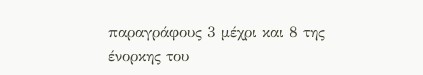παραγράφους 3 μέχρι και 8 της ένορκης του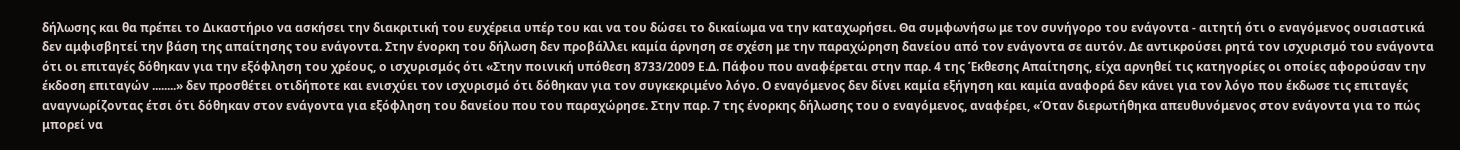δήλωσης και θα πρέπει το Δικαστήριο να ασκήσει την διακριτική του ευχέρεια υπέρ του και να του δώσει το δικαίωμα να την καταχωρήσει. Θα συμφωνήσω με τον συνήγορο του ενάγοντα - αιτητή ότι ο εναγόμενος ουσιαστικά δεν αμφισβητεί την βάση της απαίτησης του ενάγοντα. Στην ένορκη του δήλωση δεν προβάλλει καμία άρνηση σε σχέση με την παραχώρηση δανείου από τον ενάγοντα σε αυτόν. Δε αντικρούσει ρητά τον ισχυρισμό του ενάγοντα ότι οι επιταγές δόθηκαν για την εξόφληση του χρέους, ο ισχυρισμός ότι «Στην ποινική υπόθεση 8733/2009 Ε.Δ. Πάφου που αναφέρεται στην παρ. 4 της Έκθεσης Απαίτησης, είχα αρνηθεί τις κατηγορίες οι οποίες αφορούσαν την έκδοση επιταγών ........» δεν προσθέτει οτιδήποτε και ενισχύει τον ισχυρισμό ότι δόθηκαν για τον συγκεκριμένο λόγο. Ο εναγόμενος δεν δίνει καμία εξήγηση και καμία αναφορά δεν κάνει για τον λόγο που έκδωσε τις επιταγές αναγνωρίζοντας έτσι ότι δόθηκαν στον ενάγοντα για εξόφληση του δανείου που του παραχώρησε. Στην παρ. 7 της ένορκης δήλωσης του ο εναγόμενος, αναφέρει, «Όταν διερωτήθηκα απευθυνόμενος στον ενάγοντα για το πώς μπορεί να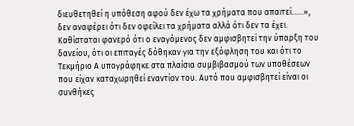διευθετηθεί η υπόθεση αφού δεν έχω τα χρήματα που απαιτεί......», δεν αναφέρει ότι δεν οφείλει τα χρήματα αλλά ότι δεν τα έχει. Καθίσταται φανερό ότι ο εναγόμενος δεν αμφισβητεί την ύπαρξη του δανείου, ότι οι επιταγές δόθηκαν για την εξόφληση του και ότι το Τεκμήριο Α υπογράφηκε στα πλαίσια συμβιβασμού των υποθέσεων που είχαν καταχωρηθεί εναντίον του. Αυτό που αμφισβητεί είναι οι συνθήκες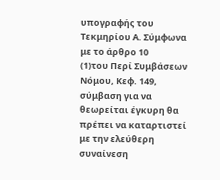υπογραφής του Τεκμηρίου Α. Σύμφωνα με το άρθρο 10
(1)του Περί Συμβάσεων Νόμου, Κεφ. 149, σύμβαση για να θεωρείται έγκυρη θα πρέπει να καταρτιστεί με την ελεύθερη συναίνεση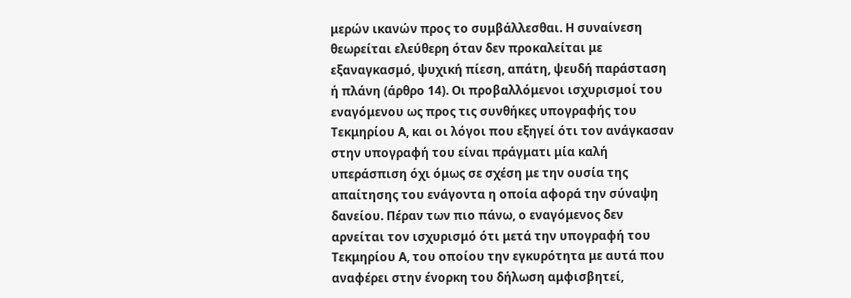μερών ικανών προς το συμβάλλεσθαι. Η συναίνεση θεωρείται ελεύθερη όταν δεν προκαλείται με εξαναγκασμό, ψυχική πίεση, απάτη, ψευδή παράσταση ή πλάνη (άρθρο 14). Οι προβαλλόμενοι ισχυρισμοί του εναγόμενου ως προς τις συνθήκες υπογραφής του Τεκμηρίου Α, και οι λόγοι που εξηγεί ότι τον ανάγκασαν στην υπογραφή του είναι πράγματι μία καλή υπεράσπιση όχι όμως σε σχέση με την ουσία της απαίτησης του ενάγοντα η οποία αφορά την σύναψη δανείου. Πέραν των πιο πάνω, ο εναγόμενος δεν αρνείται τον ισχυρισμό ότι μετά την υπογραφή του Τεκμηρίου Α, του οποίου την εγκυρότητα με αυτά που αναφέρει στην ένορκη του δήλωση αμφισβητεί,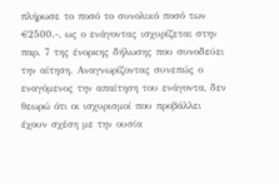πλήρωσε το ποσό το συνολικό ποσό των €2500.-, ως ο ενάγοντας ισχυρίζεται στην παρ. 7 της ένορκης δήλωσης που συνοδεύει την αίτηση. Αναγνωρίζοντας συνεπώς ο εναγόμενος την απαίτηση του ενάγοντα, δεν θεωρώ ότι οι ισχυρισμοί που προβάλλει έχουν σχέση με την ουσία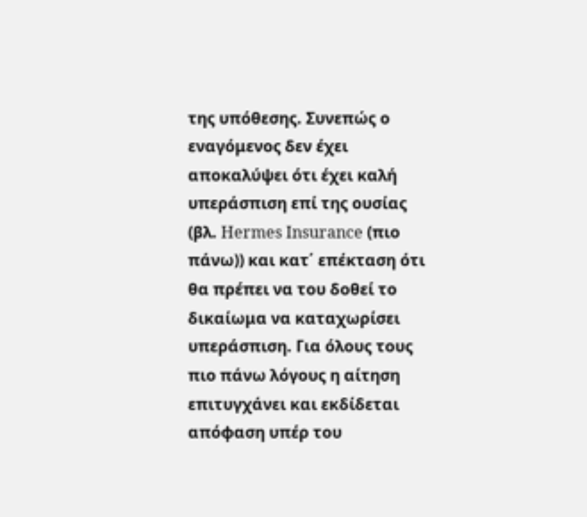της υπόθεσης. Συνεπώς ο εναγόμενος δεν έχει αποκαλύψει ότι έχει καλή υπεράσπιση επί της ουσίας (βλ. Hermes Insurance (πιο πάνω)) και κατ΄ επέκταση ότι θα πρέπει να του δοθεί το δικαίωμα να καταχωρίσει υπεράσπιση. Για όλους τους πιο πάνω λόγους η αίτηση επιτυγχάνει και εκδίδεται απόφαση υπέρ του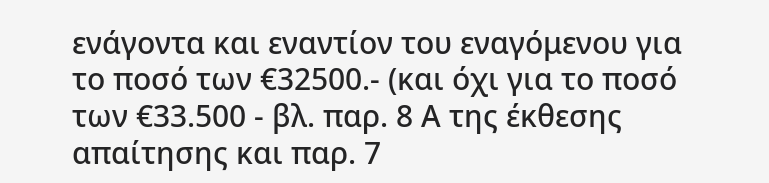ενάγοντα και εναντίον του εναγόμενου για το ποσό των €32500.- (και όχι για το ποσό των €33.500 - βλ. παρ. 8 Α της έκθεσης απαίτησης και παρ. 7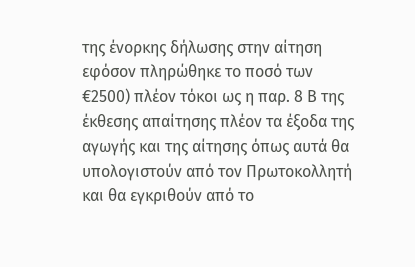της ένορκης δήλωσης στην αίτηση εφόσον πληρώθηκε το ποσό των €2500) πλέον τόκοι ως η παρ. 8 Β της έκθεσης απαίτησης πλέον τα έξοδα της αγωγής και της αίτησης όπως αυτά θα υπολογιστούν από τον Πρωτοκολλητή και θα εγκριθούν από το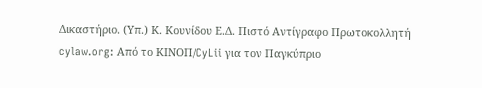Δικαστήριο. (Υπ.) Κ. Κουνίδου Ε.Δ. Πιστό Αντίγραφο Πρωτοκολλητή cylaw.org: Από το ΚΙΝOΠ/CyLii για τον Παγκύπριο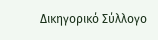Δικηγορικό Σύλλογο